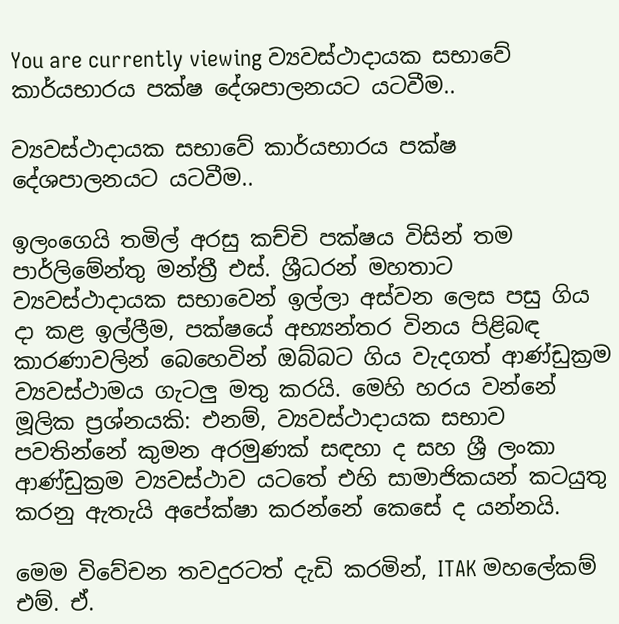You are currently viewing ව්‍යවස්ථාදායක සභාවේ කාර්යභාරය පක්ෂ දේශපාලනයට යටවීම..

ව්‍යවස්ථාදායක සභාවේ කාර්යභාරය පක්ෂ දේශපාලනයට යටවීම..

ඉලංගෙයි තමිල් අරසු කච්චි පක්ෂය විසින් තම පාර්ලිමේන්තු මන්ත්‍රී එස්. ශ්‍රීධරන් මහතාට ව්‍යවස්ථාදායක සභාවෙන් ඉල්ලා අස්වන ලෙස පසු ගිය දා කළ ඉල්ලීම, පක්ෂයේ අභ්‍යන්තර විනය පිළිබඳ කාරණාවලින් බෙහෙවින් ඔබ්බට ගිය වැදගත් ආණ්ඩුක්‍රම ව්‍යවස්ථාමය ගැටලු මතු කරයි. මෙහි හරය වන්නේ මූලික ප්‍රශ්නයකි: එනම්, ව්‍යවස්ථාදායක සභාව පවතින්නේ කුමන අරමුණක් සඳහා ද සහ ශ්‍රී ලංකා ආණ්ඩුක්‍රම ව්‍යවස්ථාව යටතේ එහි සාමාජිකයන් කටයුතු කරනු ඇතැයි අපේක්ෂා කරන්නේ කෙසේ ද යන්නයි.

මෙම විවේචන තවදුරටත් දැඩි කරමින්, ITAK මහලේකම් එම්. ඒ.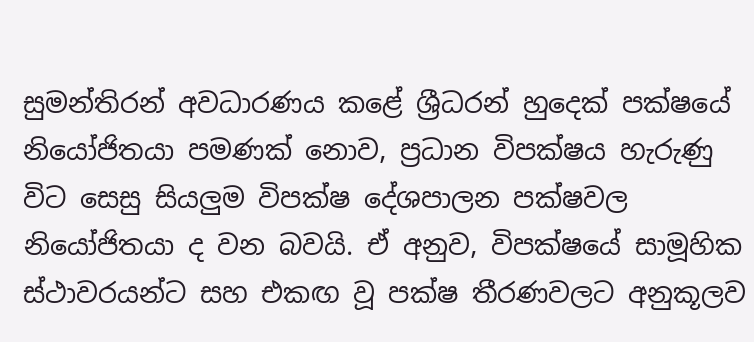සුමන්තිරන් අවධාරණය කළේ ශ්‍රීධරන් හුදෙක් පක්ෂයේ නියෝජිතයා පමණක් නොව, ප්‍රධාන විපක්ෂය හැරුණු විට සෙසු සියලුම විපක්ෂ දේශපාලන පක්ෂවල නියෝජිතයා ද වන බවයි. ඒ අනුව, විපක්ෂයේ සාමූහික ස්ථාවරයන්ට සහ එකඟ වූ පක්ෂ තීරණවලට අනුකූලව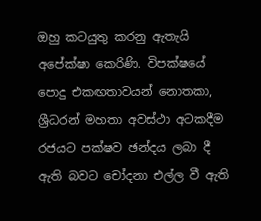ඔහු කටයුතු කරනු ඇතැයි අපේක්ෂා කෙරිණි. විපක්ෂයේ පොදු එකඟතාවයන් නොතකා, ශ්‍රීධරන් මහතා අවස්ථා අටකදීම රජයට පක්ෂව ඡන්දය ලබා දී ඇති බවට චෝදනා එල්ල වී ඇති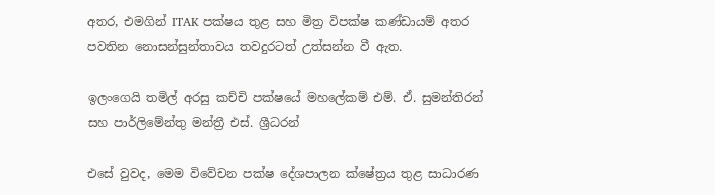අතර, එමගින් ITAK පක්ෂය තුළ සහ මිත්‍ර විපක්ෂ කණ්ඩායම් අතර පවතින නොසන්සුන්තාවය තවදුරටත් උත්සන්න වී ඇත.

ඉලංගෙයි තමිල් අරසු කච්චි පක්ෂයේ මහලේකම් එම්. ඒ. සුමන්තිරන් සහ පාර්ලිමේන්තු මන්ත්‍රී එස්. ශ්‍රීධරන්

එසේ වුවද, මෙම විවේචන පක්ෂ දේශපාලන ක්ෂේත්‍රය තුළ සාධාරණ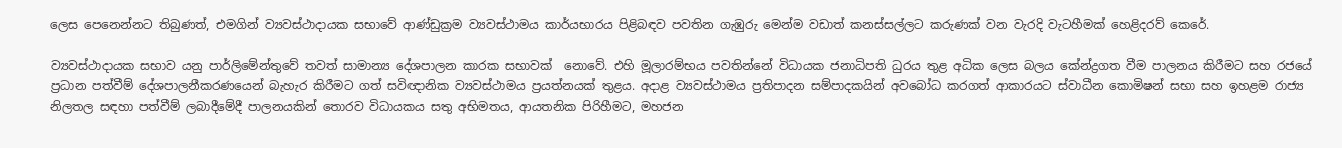ලෙස පෙනෙන්නට තිබුණත්, එමගින් ව්‍යවස්ථාදායක සභාවේ ආණ්ඩුක්‍රම ව්‍යවස්ථාමය කාර්යභාරය පිළිබඳව පවතින ගැඹුරු මෙන්ම වඩාත් කනස්සල්ලට කරුණක් වන වැරදි වැටහීමක් හෙළිදරව් කෙරේ.

ව්‍යවස්ථාදායක සභාව යනු පාර්ලිමේන්තුවේ තවත් සාමාන්‍ය දේශපාලන කාරක සභාවක්  නොවේ. එහි මූලාරම්භය පවතින්නේ විධායක ජනාධිපති ධුරය තුළ අධික ලෙස බලය කේන්ද්‍රගත වීම පාලනය කිරීමට සහ රජයේ ප්‍රධාන පත්වීම් දේශපාලනීකරණයෙන් බැහැර කිරීමට ගත් සවිඥානික ව්‍යවස්ථාමය ප්‍රයත්නයක් තුළය. අදාළ ව්‍යවස්ථාමය ප්‍රතිපාදන සම්පාදකයින් අවබෝධ කරගත් ආකාරයට ස්වාධීන කොමිෂන් සභා සහ ඉහළම රාජ්‍ය නිලතල සඳහා පත්වීම් ලබාදීමේදී පාලනයකින් තොරව විධායකය සතු අභිමතය, ආයතනික පිරිහීමට, මහජන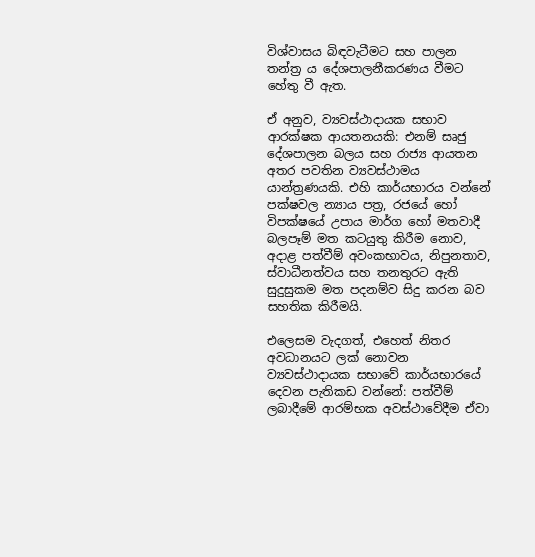විශ්වාසය බිඳවැටීමට සහ පාලන තන්ත්‍ර ය දේශපාලනීකරණය වීමට හේතු වී ඇත.

ඒ අනුව, ව්‍යවස්ථාදායක සභාව ආරක්ෂක ආයතනයකි: එනම් සෘජු දේශපාලන බලය සහ රාජ්‍ය ආයතන අතර පවතින ව්‍යවස්ථාමය යාන්ත්‍රණයකි. එහි කාර්යභාරය වන්නේ පක්ෂවල න්‍යාය පත්‍ර, රජයේ හෝ විපක්ෂයේ උපාය මාර්ග හෝ මතවාදී බලපෑම් මත කටයුතු කිරීම නොව, අදාළ පත්වීම් අවංකභාවය, නිපුනතාව, ස්වාධීනත්වය සහ තනතුරට ඇති සුදුසුකම මත පදනම්ව සිදු කරන බව සහතික කිරීමයි.

එලෙසම වැදගත්, එහෙත් නිතර අවධානයට ලක් නොවන ව්‍යවස්ථාදායක සභාවේ කාර්යභාරයේ දෙවන පැතිකඩ වන්නේ: පත්වීම් ලබාදීමේ ආරම්භක අවස්ථාවේදීම ඒවා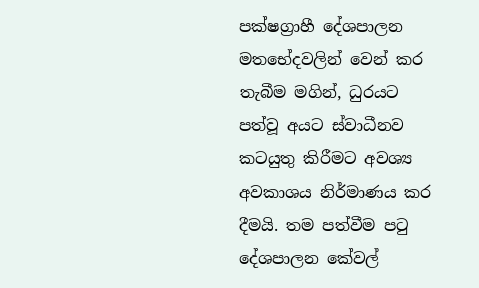පක්ෂග්‍රාහී දේශපාලන මතභේදවලින් වෙන් කර තැබීම මගින්, ධුරයට පත්වූ අයට ස්වාධීනව කටයුතු කිරීමට අවශ්‍ය අවකාශය නිර්මාණය කර දීමයි. තම පත්වීම පටු දේශපාලන කේවල්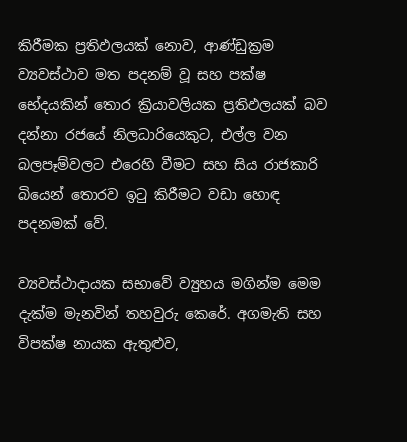කිරීමක ප්‍රතිඵලයක් නොව, ආණ්ඩුක්‍රම ව්‍යවස්ථාව මත පදනම් වූ සහ පක්ෂ භේදයකින් තොර ක්‍රියාවලියක ප්‍රතිඵලයක් බව දන්නා රජයේ නිලධාරියෙකුට, එල්ල වන බලපෑම්වලට එරෙහි වීමට සහ සිය රාජකාරි බියෙන් තොරව ඉටු කිරීමට වඩා හොඳ පදනමක් වේ.

ව්‍යවස්ථාදායක සභාවේ ව්‍යුහය මගින්ම මෙම දැක්ම මැනවින් තහවුරු කෙරේ. අගමැති සහ විපක්ෂ නායක ඇතුළුව,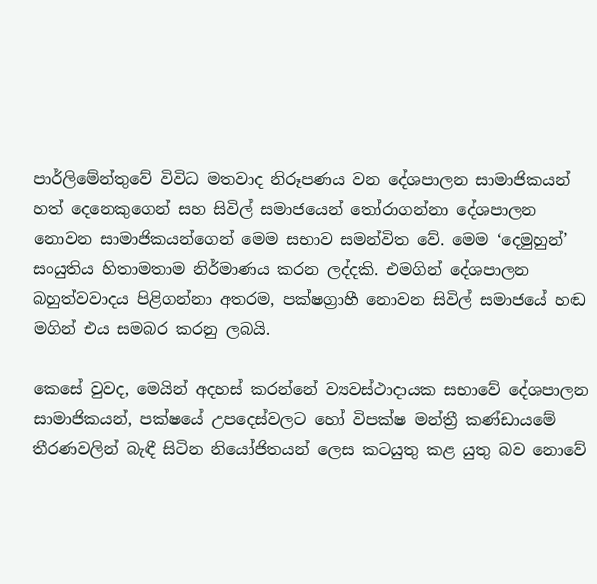පාර්ලිමේන්තුවේ විවිධ මතවාද නිරූපණය වන දේශපාලන සාමාජිකයන් හත් දෙනෙකුගෙන් සහ සිවිල් සමාජයෙන් තෝරාගන්නා දේශපාලන නොවන සාමාජිකයන්ගෙන් මෙම සභාව සමන්විත වේ. මෙම ‘දෙමුහුන්’ සංයුතිය හිතාමතාම නිර්මාණය කරන ලද්දකි. එමගින් දේශපාලන බහුත්වවාදය පිළිගන්නා අතරම, පක්ෂග්‍රාහී නොවන සිවිල් සමාජයේ හඬ මගින් එය සමබර කරනු ලබයි.

කෙසේ වුවද, මෙයින් අදහස් කරන්නේ ව්‍යවස්ථාදායක සභාවේ දේශපාලන සාමාජිකයන්, පක්ෂයේ උපදෙස්වලට හෝ විපක්ෂ මන්ත්‍රී කණ්ඩායමේ තීරණවලින් බැඳී සිටින නියෝජිතයන් ලෙස කටයුතු කළ යුතු බව නොවේ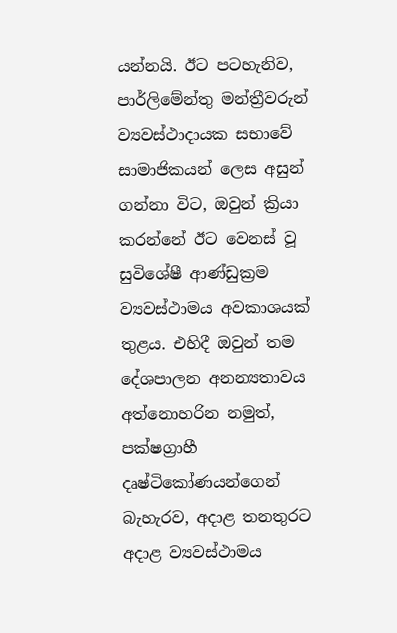යන්නයි. ඊට පටහැනිව, පාර්ලිමේන්තු මන්ත්‍රීවරුන් ව්‍යවස්ථාදායක සභාවේ සාමාජිකයන් ලෙස අසුන් ගන්නා විට, ඔවුන් ක්‍රියා කරන්නේ ඊට වෙනස් වූ සුවිශේෂී ආණ්ඩුක්‍රම ව්‍යවස්ථාමය අවකාශයක් තුළය. එහිදී ඔවුන් තම දේශපාලන අනන්‍යතාවය අත්නොහරින නමුත්, පක්ෂග්‍රාහී දෘෂ්ටිකෝණයන්ගෙන් බැහැරව, අදාළ තනතුරට අදාළ ව්‍යවස්ථාමය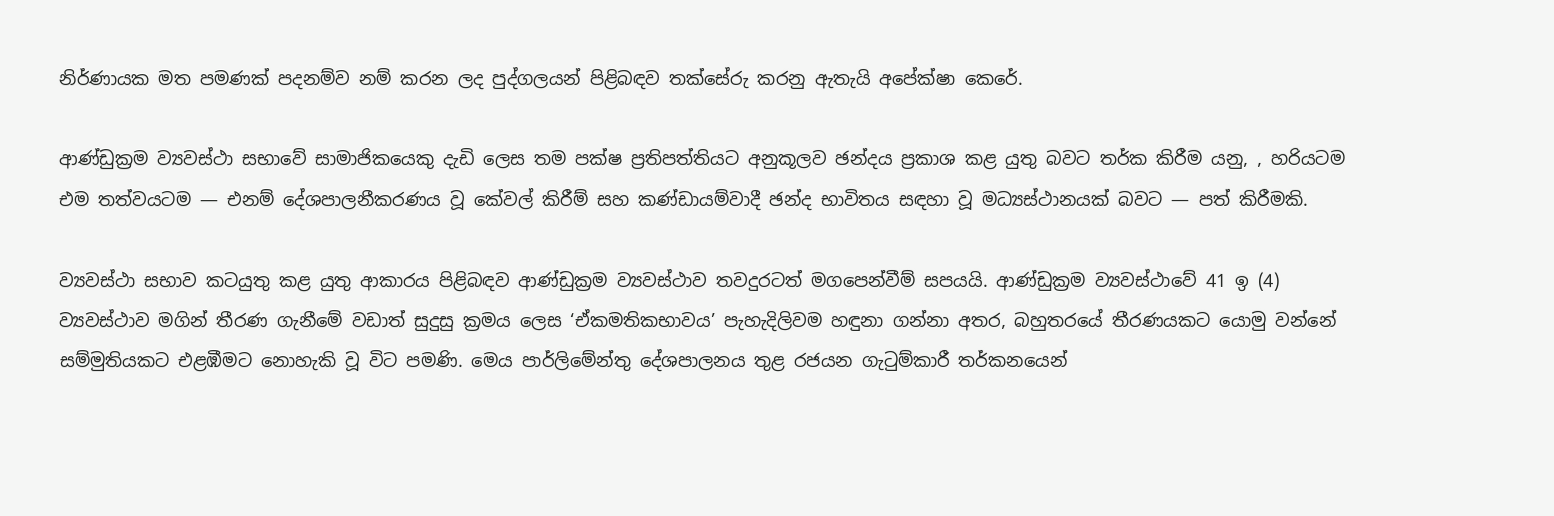නිර්ණායක මත පමණක් පදනම්ව නම් කරන ලද පුද්ගලයන් පිළිබඳව තක්සේරු කරනු ඇතැයි අපේක්ෂා කෙරේ.

ආණ්ඩුක්‍රම ව්‍යවස්ථා සභාවේ සාමාජිකයෙකු දැඩි ලෙස තම පක්ෂ ප්‍රතිපත්තියට අනුකූලව ඡන්දය ප්‍රකාශ කළ යුතු බවට තර්ක කිරීම යනු, , හරියටම එම තත්වයටම — එනම් දේශපාලනීකරණය වූ කේවල් කිරීම් සහ කණ්ඩායම්වාදී ඡන්ද භාවිතය සඳහා වූ මධ්‍යස්ථානයක් බවට — පත් කිරීමකි.

ව්‍යවස්ථා සභාව කටයුතු කළ යුතු ආකාරය පිළිබඳව ආණ්ඩුක්‍රම ව්‍යවස්ථාව තවදුරටත් මගපෙන්වීම් සපයයි. ආණ්ඩුක්‍රම ව්‍යවස්ථාවේ 41 ඉ (4) ව්‍යවස්ථාව මගින් තීරණ ගැනීමේ වඩාත් සුදුසු ක්‍රමය ලෙස ‘ඒකමතිකභාවය’ පැහැදිලිවම හඳුනා ගන්නා අතර, බහුතරයේ තීරණයකට යොමු වන්නේ සම්මුතියකට එළඹීමට නොහැකි වූ විට පමණි. මෙය පාර්ලිමේන්තු දේශපාලනය තුළ රජයන ගැටුම්කාරී තර්කනයෙන්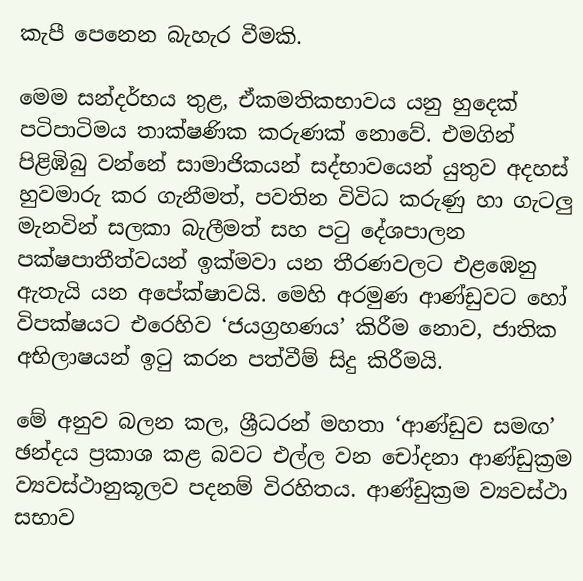කැපී පෙනෙන බැහැර වීමකි.

මෙම සන්දර්භය තුළ, ඒකමතිකභාවය යනු හුදෙක් පටිපාටිමය තාක්ෂණික කරුණක් නොවේ. එමගින් පිළිඹිබු වන්නේ සාමාජිකයන් සද්භාවයෙන් යුතුව අදහස් හුවමාරු කර ගැනීමත්, පවතින විවිධ කරුණු හා ගැටලු මැනවින් සලකා බැලීමත් සහ පටු දේශපාලන පක්ෂපාතීත්වයන් ඉක්මවා යන තීරණවලට එළඹෙනු ඇතැයි යන අපේක්ෂාවයි. මෙහි අරමුණ ආණ්ඩුවට හෝ විපක්ෂයට එරෙහිව ‘ජයග්‍රහණය’ කිරීම නොව, ජාතික අභිලාෂයන් ඉටු කරන පත්වීම් සිදු කිරීමයි.

මේ අනුව බලන කල, ශ්‍රීධරන් මහතා ‘ආණ්ඩුව සමඟ’ ඡන්දය ප්‍රකාශ කළ බවට එල්ල වන චෝදනා ආණ්ඩුක්‍රම ව්‍යවස්ථානුකූලව පදනම් විරහිතය. ආණ්ඩුක්‍රම ව්‍යවස්ථා සභාව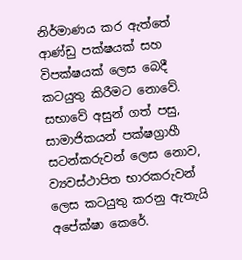නිර්මාණය කර ඇත්තේ ආණ්ඩු පක්ෂයක් සහ විපක්ෂයක් ලෙස බෙදී කටයුතු කිරීමට නොවේ. සභාවේ අසුන් ගත් පසු, සාමාජිකයන් පක්ෂග්‍රාහී සටන්කරුවන් ලෙස නොව, ව්‍යවස්ථාපිත භාරකරුවන් ලෙස කටයුතු කරනු ඇතැයි අපේක්ෂා කෙරේ.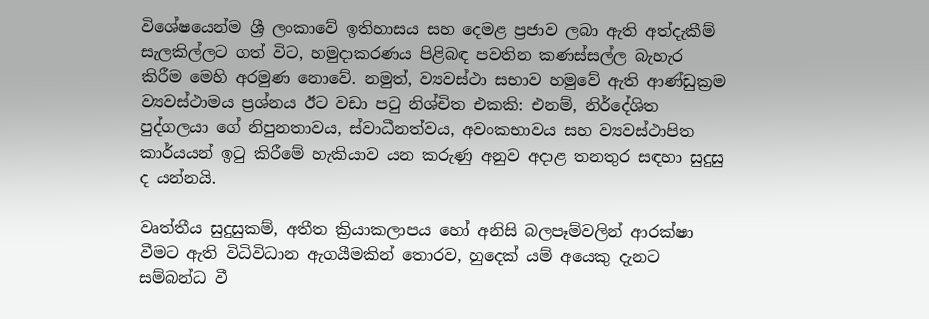විශේෂයෙන්ම ශ්‍රී ලංකාවේ ඉතිහාසය සහ දෙමළ ප්‍රජාව ලබා ඇති අත්දැකීම් සැලකිල්ලට ගත් විට, හමුදාකරණය පිළිබඳ පවතින කණස්සල්ල බැහැර කිරීම මෙහි අරමුණ නොවේ. නමුත්, ව්‍යවස්ථා සභාව හමුවේ ඇති ආණ්ඩුක්‍රම ව්‍යවස්ථාමය ප්‍රශ්නය ඊට වඩා පටු නිශ්චිත එකකි: එනම්, නිර්දේශිත පුද්ගලයා ගේ නිපුනතාවය, ස්වාධීනත්වය, අවංකභාවය සහ ව්‍යවස්ථාපිත කාර්යයන් ඉටු කිරීමේ හැකියාව යන කරුණු අනුව අදාළ තනතුර සඳහා සුදුසු ද යන්නයි.

වෘත්තීය සුදුසුකම්, අතීත ක්‍රියාකලාපය හෝ අනිසි බලපෑම්වලින් ආරක්ෂා වීමට ඇති විධිවිධාන ඇගයීමකින් තොරව, හුදෙක් යම් අයෙකු දැනට සම්බන්ධ වී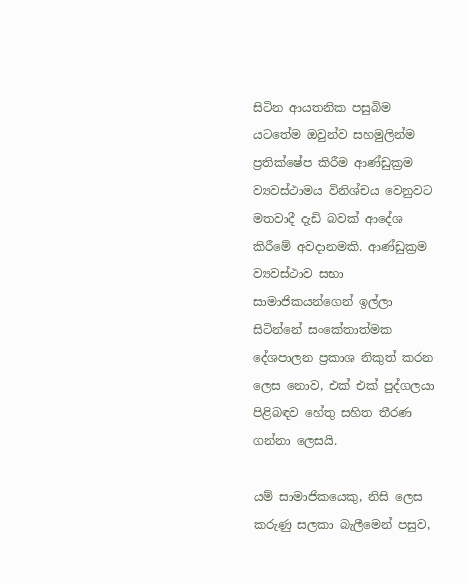සිටින ආයතනික පසුබිම යටතේම ඔවුන්ව සහමුලින්ම ප්‍රතික්ෂේප කිරීම ආණ්ඩුක්‍රම ව්‍යවස්ථාමය විනිශ්චය වෙනුවට මතවාදී දැඩි බවක් ආදේශ කිරීමේ අවදානමකි. ආණ්ඩුක්‍රම ව්‍යවස්ථාව සභා සාමාජිකයන්ගෙන් ඉල්ලා සිටින්නේ සංකේතාත්මක දේශපාලන ප්‍රකාශ නිකුත් කරන ලෙස නොව, එක් එක් පුද්ගලයා පිළිබඳව හේතු සහිත තීරණ ගන්නා ලෙසයි.

යම් සාමාජිකයෙකු, නිසි ලෙස කරුණු සලකා බැලීමෙන් පසුව,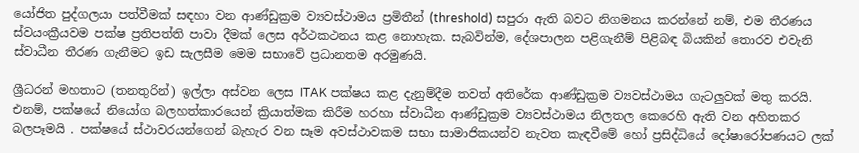යෝජිත පුද්ගලයා පත්වීමක් සඳහා වන ආණ්ඩුක්‍රම ව්‍යවස්ථාමය ප්‍රමිතීන් (threshold) සපුරා ඇති බවට නිගමනය කරන්නේ නම්, එම තීරණය ස්වයංක්‍රීයවම පක්ෂ ප්‍රතිපත්ති පාවා දීමක් ලෙස අර්ථකථනය කළ නොහැක. සැබවින්ම, දේශපාලන පළිගැනීම් පිළිබඳ බියකින් තොරව එවැනි ස්වාධීන තීරණ ගැනීමට ඉඩ සැලසීම මෙම සභාවේ ප්‍රධානතම අරමුණයි.

ශ්‍රීධරන් මහතාට (තනතුරින්) ඉල්ලා අස්වන ලෙස ITAK පක්ෂය කළ දැනුම්දීම තවත් අතිරේක ආණ්ඩුක්‍රම ව්‍යවස්ථාමය ගැටලුවක් මතු කරයි. එනම්, පක්ෂයේ නියෝග බලහත්කාරයෙන් ක්‍රියාත්මක කිරීම හරහා ස්වාධීන ආණ්ඩුක්‍රම ව්‍යවස්ථාමය නිලතල කෙරෙහි ඇති වන අහිතකර බලපෑමයි . පක්ෂයේ ස්ථාවරයන්ගෙන් බැහැර වන සෑම අවස්ථාවකම සභා සාමාජිකයන්ව නැවත කැඳවීමේ හෝ ප්‍රසිද්ධියේ දෝෂාරෝපණයට ලක්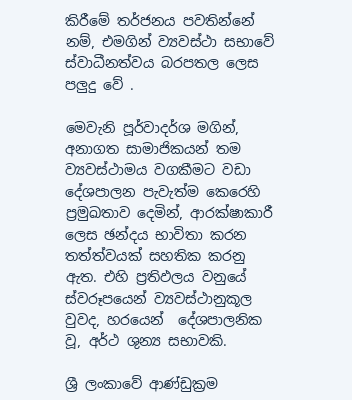කිරීමේ තර්ජනය පවතින්නේ නම්, එමගින් ව්‍යවස්ථා සභාවේ ස්වාධීනත්වය බරපතල ලෙස පලුදු වේ .

මෙවැනි පූර්වාදර්ශ මගින්, අනාගත සාමාජිකයන් තම ව්‍යවස්ථාමය වගකීමට වඩා දේශපාලන පැවැත්ම කෙරෙහි ප්‍රමුඛතාව දෙමින්, ආරක්ෂාකාරී ලෙස ඡන්දය භාවිතා කරන තත්ත්වයක් සහතික කරනු ඇත. එහි ප්‍රතිඵලය වනුයේ ස්වරූපයෙන් ව්‍යවස්ථානුකූල වුවද, හරයෙන්  දේශපාලනික වූ, අර්ථ ශුන්‍ය සභාවකි.

ශ්‍රී ලංකාවේ ආණ්ඩුක්‍රම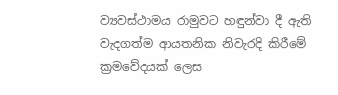ව්‍යවස්ථාමය රාමුවට හඳුන්වා දී ඇති වැදගත්ම ආයතනික නිවැරදි කිරීමේ ක්‍රමවේදයක් ලෙස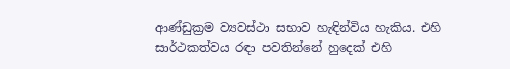ආණ්ඩුක්‍රම ව්‍යවස්ථා සභාව හැඳින්විය හැකිය. එහි සාර්ථකත්වය රඳා පවතින්නේ හුදෙක් එහි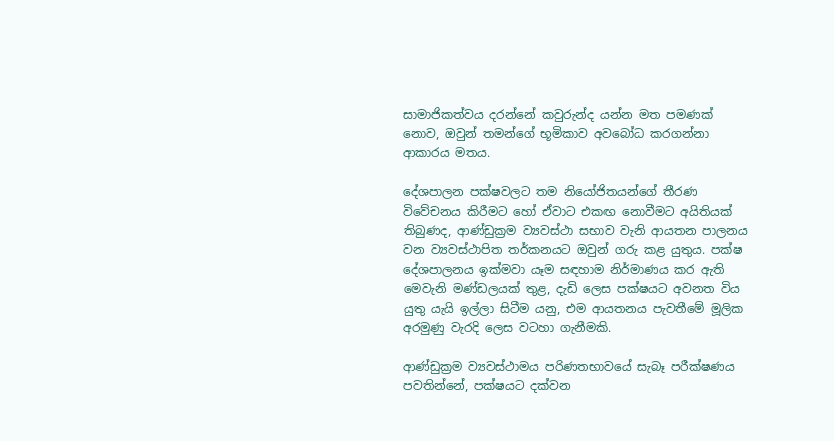සාමාජිකත්වය දරන්නේ කවුරුන්ද යන්න මත පමණක් නොව, ඔවුන් තමන්ගේ භූමිකාව අවබෝධ කරගන්නා ආකාරය මතය.

දේශපාලන පක්ෂවලට තම නියෝජිතයන්ගේ තීරණ විවේචනය කිරීමට හෝ ඒවාට එකඟ නොවීමට අයිතියක් තිබුණද, ආණ්ඩුක්‍රම ව්‍යවස්ථා සභාව වැනි ආයතන පාලනය වන ව්‍යවස්ථාපිත තර්කනයට ඔවුන් ගරු කළ යුතුය. පක්ෂ දේශපාලනය ඉක්මවා යෑම සඳහාම නිර්මාණය කර ඇති මෙවැනි මණ්ඩලයක් තුළ, දැඩි ලෙස පක්ෂයට අවනත විය යුතු යැයි ඉල්ලා සිටීම යනු, එම ආයතනය පැවතීමේ මූලික අරමුණු වැරදි ලෙස වටහා ගැනීමකි.

ආණ්ඩුක්‍රම ව්‍යවස්ථාමය පරිණතභාවයේ සැබෑ පරීක්ෂණය පවතින්නේ, පක්ෂයට දක්වන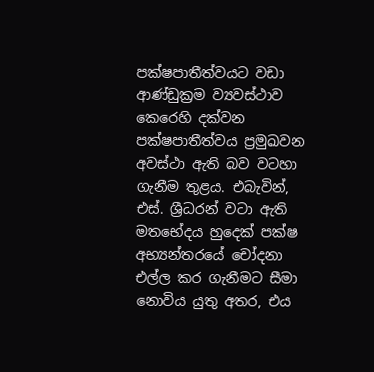පක්ෂපාතීත්වයට වඩා ආණ්ඩුක්‍රම ව්‍යවස්ථාව කෙරෙහි දක්වන පක්ෂපාතීත්වය ප්‍රමුඛවන අවස්ථා ඇති බව වටහා ගැනීම තුළය. එබැවින්, එස්. ශ්‍රීධරන් වටා ඇති මතභේදය හුදෙක් පක්ෂ අභ්‍යන්තරයේ චෝදනා එල්ල කර ගැනීමට සීමා නොවිය යුතු අතර, එය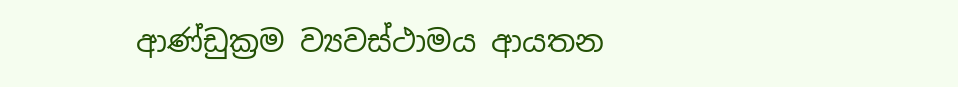ආණ්ඩුක්‍රම ව්‍යවස්ථාමය ආයතන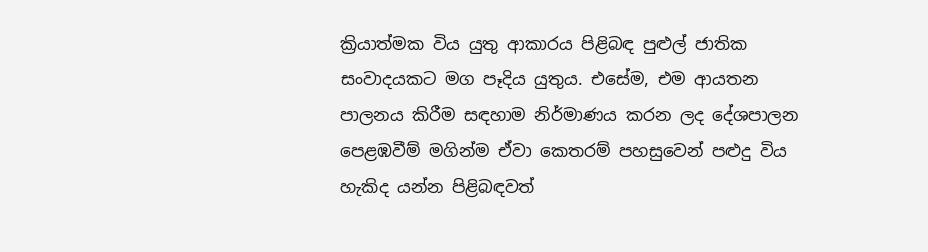ක්‍රියාත්මක විය යුතු ආකාරය පිළිබඳ පුළුල් ජාතික සංවාදයකට මග පෑදිය යුතුය. එසේම, එම ආයතන පාලනය කිරීම සඳහාම නිර්මාණය කරන ලද දේශපාලන පෙළඹවීම් මගින්ම ඒවා කෙතරම් පහසුවෙන් පළුදු විය හැකිද යන්න පිළිබඳවත්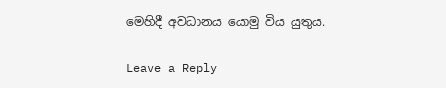මෙහිදී අවධානය යොමු විය යුතුය.

Leave a Reply